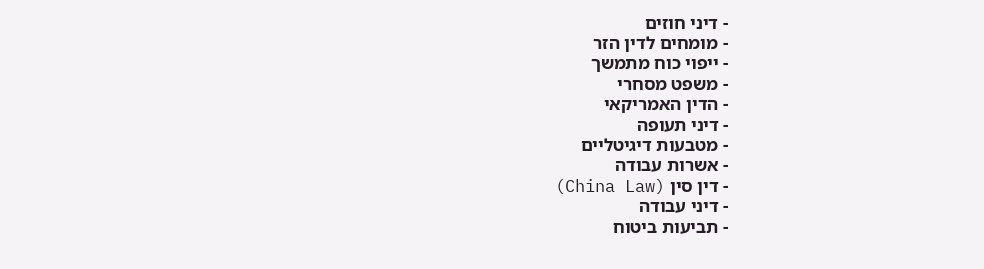- דיני חוזים
- מומחים לדין הזר
- ייפוי כוח מתמשך
- משפט מסחרי
- הדין האמריקאי
- דיני תעופה
- מטבעות דיגיטליים
- אשרות עבודה
- דין סין (China Law)
- דיני עבודה
- תביעות ביטוח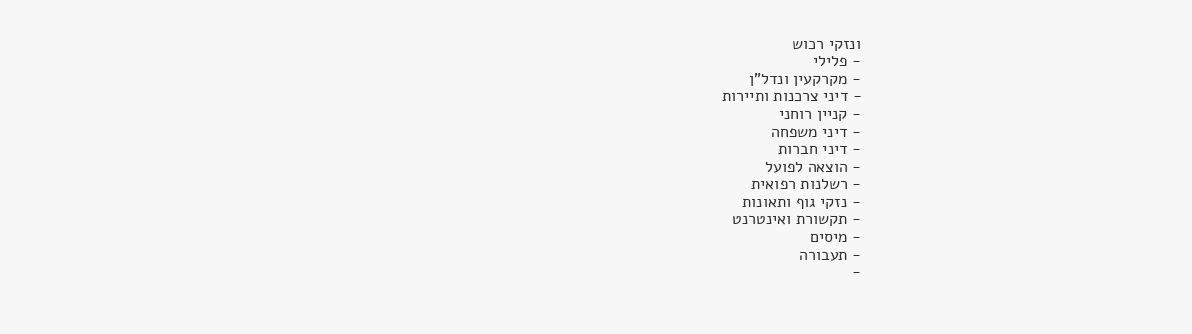ונזקי רכוש
- פלילי
- מקרקעין ונדל"ן
- דיני צרכנות ותיירות
- קניין רוחני
- דיני משפחה
- דיני חברות
- הוצאה לפועל
- רשלנות רפואית
- נזקי גוף ותאונות
- תקשורת ואינטרנט
- מיסים
- תעבורה
-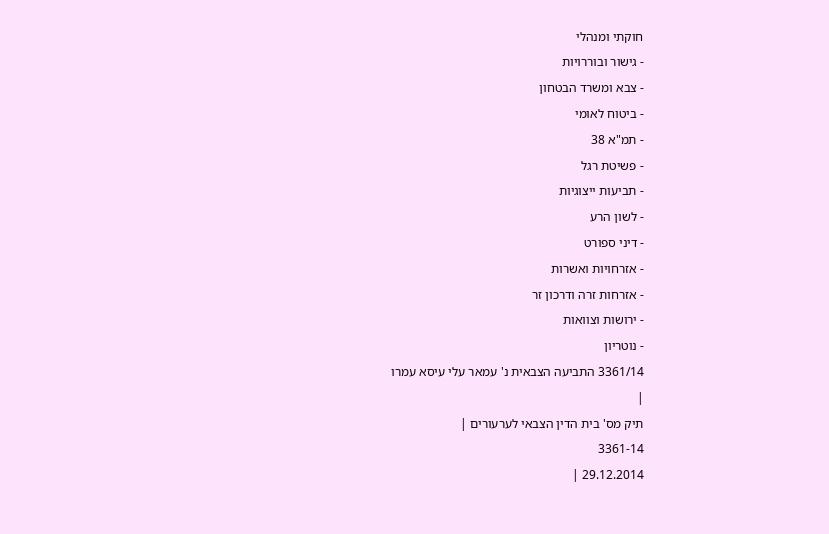חוקתי ומנהלי
- גישור ובוררויות
- צבא ומשרד הבטחון
- ביטוח לאומי
- תמ"א 38
- פשיטת רגל
- תביעות ייצוגיות
- לשון הרע
- דיני ספורט
- אזרחויות ואשרות
- אזרחות זרה ודרכון זר
- ירושות וצוואות
- נוטריון
3361/14 התביעה הצבאית נ' עמאר עלי עיסא עמרו
|
תיק מס' בית הדין הצבאי לערעורים |
3361-14
29.12.2014 |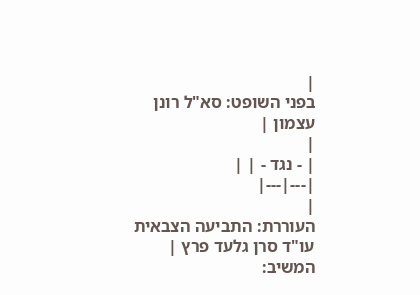|
בפני השופט: סא"ל רונן עצמון |
|
| - נגד - | |
|---|---|
|
העוררת: התביעה הצבאית עו"ד סרן גלעד פרץ |
המשיב: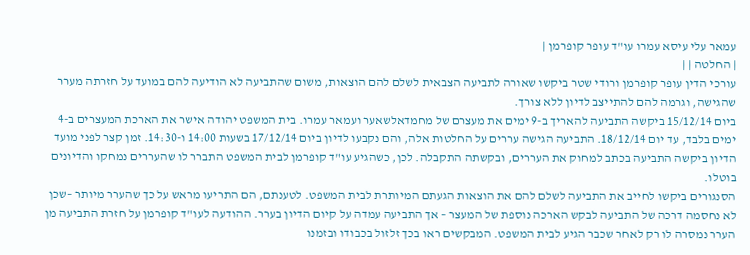עמאר עלי עיסא עמרו עו"ד עופר קופרמן |
| החלטה | |
עורכי הדין עופר קופרמן ורודי שטר ביקשו שאורה לתביעה הצבאית לשלם להם הוצאות, משום שהתביעה לא הודיעה להם במועד על חזרתה מערר שהגישה, וגרמה להם להתייצב לדיון ללא צורך.
ביום 15/12/14 ביקשה התביעה להאריך ב-9 ימים את מעצרם של מחמדאלשאער ועמאר עמרו. בית המשפט יהודה אישר את הארכת המעצרים ב-4 ימים בלבד, עד יום 18/12/14. התביעה הגישה עררים על החלטות אלה, והם נקבעו לדיון ביום 17/12/14 בשעות 14:00 ו-14:30. זמן קצר לפני מועד הדיון ביקשה התביעה בכתב למחוק את העררים, ובקשתה התקבלה. לכן, כשהגיע עו"ד קופרמן לבית המשפט התברר לו שהעררים נמחקו והדיונים בוטלו.
הסנגורים ביקשו לחייב את התביעה לשלם להם את הוצאות הגעתם המיותרת לבית המשפט. לטענתם, הם התריעו מראש על כך שהערר מיותר –שכן לא נחסמה דרכה של התביעה לבקש הארכה נוספת של המעצר – אך התביעה עמדה על קיום הדיון בערר. ההודעה לעו"ד קופרמן על חזרת התביעה מן הערר נמסרה לו רק לאחר שכבר הגיע לבית המשפט. המבקשים ראו בכך זלזול בכבודו ובזמנו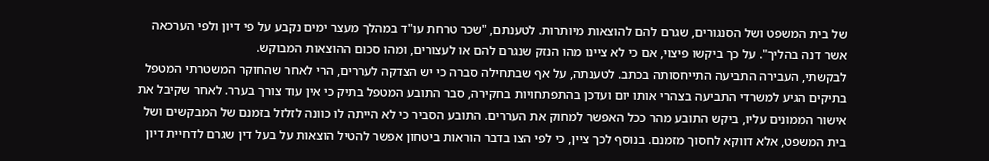של בית המשפט ושל הסנגורים, שגרם להם להוצאות מיותרות. לטענתם, "שכר טרחת עו"ד במהלך מעצר ימים נקבע על פי דיון ולפי הערכאה אשר דנה בהליך". על כך ביקשו פיצוי, אם כי לא ציינו מהו הנזק שנגרם להם או לעצורים, ומהו סכום ההוצאות המבוקש.
לבקשתי, העבירה התביעה התייחסותה בכתב. לטענתה, על אף שבתחילה סברה כי יש הצדקה לעררים, הרי לאחר שהחוקר המשטרתי המטפל בתיקים הגיע למשרדי התביעה בצהרי אותו יום ועדכן בהתפתחויות בחקירה, סבר התובע המטפל בתיק כי אין עוד צורך בערר. לאחר שקיבל את אישור הממונים עליו, ביקש התובע מהר ככל האפשר למחוק את העררים. התובע הסביר כי לא הייתה לו כוונה לזלזל בזמנם של המבקשים ושל בית המשפט, אלא דווקא לחסוך מזמנם. בנוסף לכך ציין, כי לפי הצו בדבר הוראות ביטחון אפשר להטיל הוצאות על בעל דין שגרם לדחיית דיון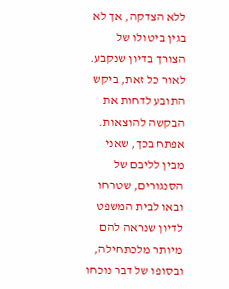ללא הצדקה, אך לא בגין ביטולו של הצורך בדיון שנקבע. לאור כל זאת, ביקש התובע לדחות את הבקשה להוצאות.
אפתח בכך, שאני מבין לליבם של הסנגורים, שטרחו ובאו לבית המשפט לדיון שנראה להם מיותר מלכתחילה, ובסופו של דבר נוכחו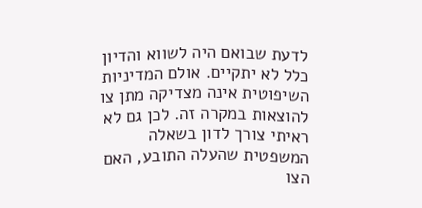לדעת שבואם היה לשווא והדיון כלל לא יתקיים. אולם המדיניות השיפוטית אינה מצדיקה מתן צו להוצאות במקרה זה. לכן גם לא ראיתי צורך לדון בשאלה המשפטית שהעלה התובע, האם הצו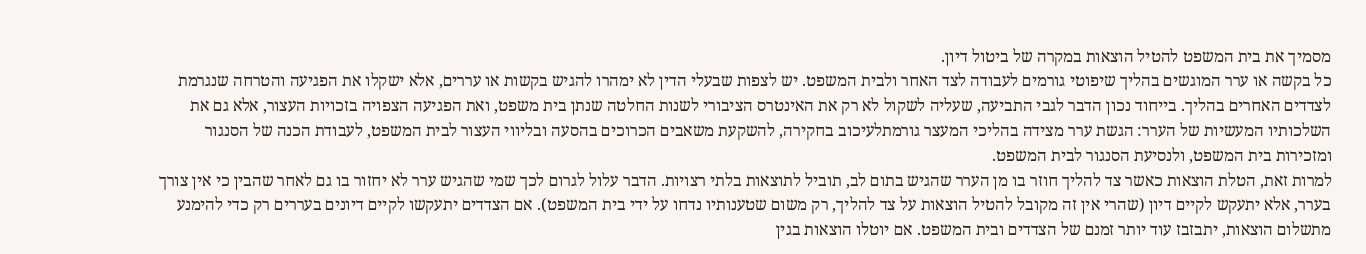מסמיך את בית המשפט להטיל הוצאות במקרה של ביטול דיון.
כל בקשה או ערר המוגשים בהליך שיפוטי גורמים לעבודה לצד האחר ולבית המשפט. יש לצפות שבעלי הדין לא ימהרו להגיש בקשות או עררים, אלא ישקלו את הפגיעה והטרחה שנגרמת לצדדים האחרים בהליך. בייחוד נכון הדבר לגבי התביעה, שעליה לשקול לא רק את האינטרס הציבורי לשנות החלטה שנתן בית משפט, ואת הפגיעה הצפויה בזכויות העצור, אלא גם את השלכותיו המעשיות של הערר: הגשת ערר מצידה בהליכי המעצר גורמתלעיכוב בחקירה, להשקעת משאבים הכרוכים בהסעה ובליווי העצור לבית המשפט, לעבודת הכנה של הסנגור ומזכירות בית המשפט, ולנסיעת הסנגור לבית המשפט.
למרות זאת, הטלת הוצאות כאשר צד להליך חוזר בו מן הערר שהגיש בתום לב, תוביל לתוצאות בלתי רצויות. הדבר עלול לגרום לכך שמי שהגיש ערר לא יחזור בו גם לאחר שהבין כי אין צורך בערר, אלא יתעקש לקיים דיון (שהרי אין זה מקובל להטיל הוצאות על צד להליך, רק משום שטענותיו נדחו על ידי בית המשפט). אם הצדדים יתעקשו לקיים דיונים בעררים רק כדי להימנע מתשלום הוצאות, יתבזבז עוד יותר זמנם של הצדדים ובית המשפט. אם יוטלו הוצאות בגין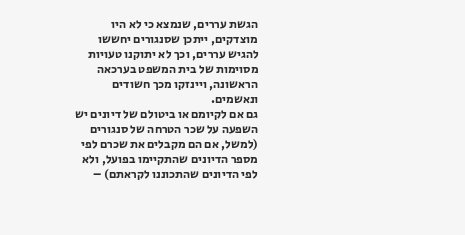הגשת עררים, שנמצא כי לא היו מוצדקים, ייתכן שסנגורים יחששו להגיש עררים, וכך לא יתוקנו טעויות מסוימות של בית המשפט בערכאה הראשונה, ויינזקו מכך חשודים ונאשמים.
גם אם לקיומם או ביטולם של דיונים יש השפעה על שכר הטרחה של סנגורים (למשל, אם הם מקבלים את שכרם לפי מספר הדיונים שהתקיימו בפועל, ולא לפי הדיונים שהתכוננו לקראתם) –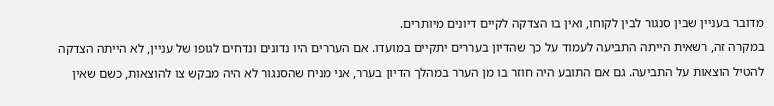מדובר בעניין שבין סנגור לבין לקוחו, ואין בו הצדקה לקיים דיונים מיותרים.
במקרה זה, רשאית הייתה התביעה לעמוד על כך שהדיון בעררים יתקיים במועדו. אם העררים היו נדונים ונדחים לגופו של עניין, לא הייתה הצדקה להטיל הוצאות על התביעה. גם אם התובע היה חוזר בו מן הערר במהלך הדיון בערר, אני מניח שהסנגור לא היה מבקש צו להוצאות, כשם שאין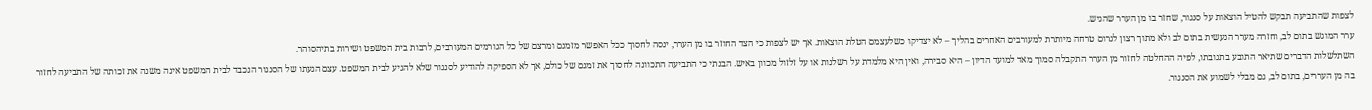לצפות שהתביעה תבקש להטיל הוצאות על סנגור, שחזר בו מן הערר שהגיש.
ערר המוגש בתום לב, וחזרה מערר הנעשית בתום לב ולא מתוך רצון לגרום טרחה מיותרת למעורבים האחרים בהליך – לא יצדיקו כשלעצמם הטלת הוצאות. אך יש לצפות כי הצד החוזר בו מן הערר, ינסה לחסוך ככל האפשר מזמנם ומרצם של כל הגורמים המעורבים, לרבות בית המשפט ושירות בתיהסוהר.
השתלשלות הדברים שתיאר התובע בתגובתו, לפיה ההחלטה לחזור מן הערר התקבלה סמוך מאד למועד הדיון – היא סבירה, ואין היא מלמדת על רשלנות או על זלזול מכוון באיש. הבנתי כי התביעה התכוונה לחסוך את זמנם של כולם, אך לא הספיקה להודיע לסנגור שלא להגיע לבית המשפט. עצם הגעתו של הסנגור הנכבד לבית המשפט אינה משנה את זכותה של התביעה לחזור בה מן העררים, בתום לב, גם מבלי לשמוע את הסנגור.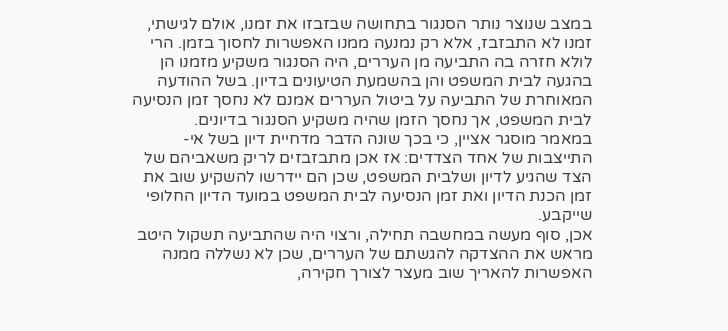במצב שנוצר נותר הסנגור בתחושה שבזבזו את זמנו, אולם לגישתי, זמנו לא התבזבז, אלא רק נמנעה ממנו האפשרות לחסוך בזמן. הרי לולא חזרה בה התביעה מן העררים, היה הסנגור משקיע מזמנו הן בהגעה לבית המשפט והן בהשמעת הטיעונים בדיון. בשל ההודעה המאוחרת של התביעה על ביטול העררים אמנם לא נחסך זמן הנסיעה לבית המשפט, אך נחסך הזמן שהיה משקיע הסנגור בדיונים.
במאמר מוסגר אציין, כי בכך שונה הדבר מדחיית דיון בשל אי-התייצבות של אחד הצדדים: אז אכן מתבזבזים לריק משאביהם של הצד שהגיע לדיון ושלבית המשפט, שכן הם יידרשו להשקיע שוב את זמן הכנת הדיון ואת זמן הנסיעה לבית המשפט במועד הדיון החלופי שייקבע.
אכן, סוף מעשה במחשבה תחילה, ורצוי היה שהתביעה תשקול היטב מראש את ההצדקה להגשתם של העררים, שכן לא נשללה ממנה האפשרות להאריך שוב מעצר לצורך חקירה,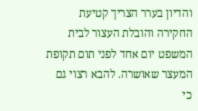והדיון בערר הצריך קטיעת החקירה והובלת העצור לבית המשפט יום אחד לפני תום תקופת המעצר שאושרה. להבא רצוי גם כי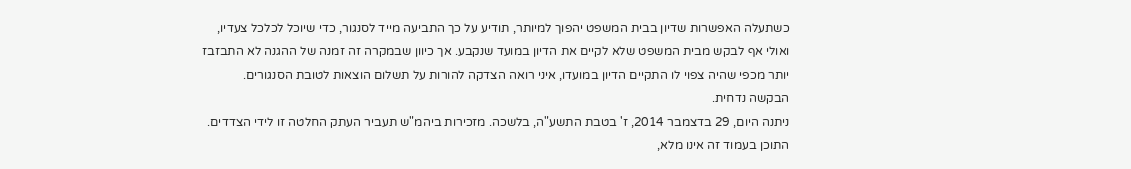כשתעלה האפשרות שדיון בבית המשפט יהפוך למיותר, תודיע על כך התביעה מייד לסנגור, כדי שיוכל לכלכל צעדיו, ואולי אף לבקש מבית המשפט שלא לקיים את הדיון במועד שנקבע. אך כיוון שבמקרה זה זמנה של ההגנה לא התבזבז יותר מכפי שהיה צפוי לו התקיים הדיון במועדו, איני רואה הצדקה להורות על תשלום הוצאות לטובת הסנגורים.
הבקשה נדחית.
ניתנה היום, 29 בדצמבר 2014, ז' בטבת התשע"ה, בלשכה. מזכירות ביהמ"ש תעביר העתק החלטה זו לידי הצדדים.
התוכן בעמוד זה אינו מלא,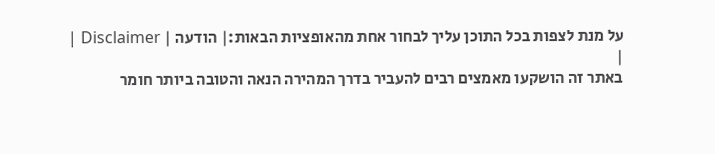על מנת לצפות בכל התוכן עליך לבחור אחת מהאופציות הבאות:| הודעה | Disclaimer |
|
באתר זה הושקעו מאמצים רבים להעביר בדרך המהירה הנאה והטובה ביותר חומר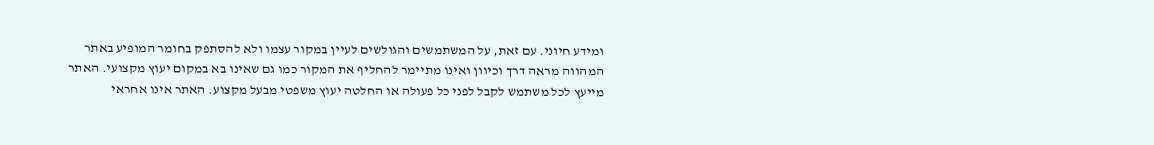ומידע חיוני. עם זאת, על המשתמשים והגולשים לעיין במקור עצמו ולא להסתפק בחומר המופיע באתר המהווה מראה דרך וכיוון ואינו מתיימר להחליף את המקור כמו גם שאינו בא במקום יעוץ מקצועי. האתר מייעץ לכל משתמש לקבל לפני כל פעולה או החלטה יעוץ משפטי מבעל מקצוע. האתר אינו אחראי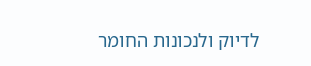לדיוק ולנכונות החומר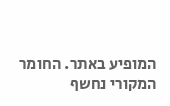המופיע באתר. החומר המקורי נחשף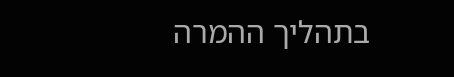בתהליך ההמרה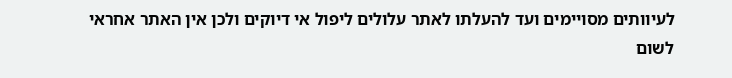לעיוותים מסויימים ועד להעלתו לאתר עלולים ליפול אי דיוקים ולכן אין האתר אחראי לשום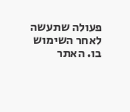פעולה שתעשה לאחר השימוש בו. האתר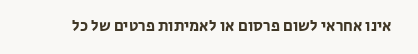אינו אחראי לשום פרסום או לאמיתות פרטים של כל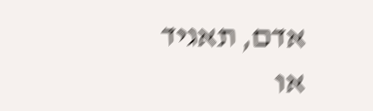אדם, תאגיד או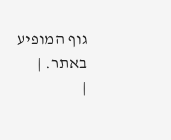גוף המופיע באתר. |
|